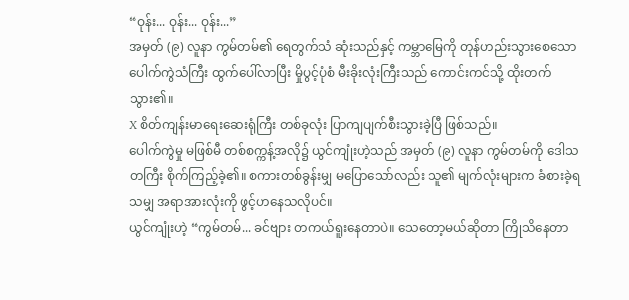“ဝုန်း... ဝုန်း... ဝုန်း...”
အမှတ် (၉) လူနာ ကွမ်တမ်၏ ရေတွက်သံ ဆုံးသည်နှင့် ကမ္ဘာမြေကို တုန်ဟည်းသွားစေသော ပေါက်ကွဲသံကြီး ထွက်ပေါ်လာပြီး မှိုပွင့်ပုံစံ မီးခိုးလုံးကြီးသည် ကောင်းကင်သို့ ထိုးတက်သွား၏။
X စိတ်ကျန်းမာရေးဆေးရုံကြီး တစ်ခုလုံး ပြာကျပျက်စီးသွားခဲ့ပြီ ဖြစ်သည်။
ပေါက်ကွဲမှု မဖြစ်မီ တစ်စက္ကန့်အလို၌ ယွင်ကျုံးဟဲ့သည် အမှတ် (၉) လူနာ ကွမ်တမ်ကို ဒေါသတကြီး စိုက်ကြည့်ခဲ့၏။ စကားတစ်ခွန်းမျှ မပြောသော်လည်း သူ၏ မျက်လုံးများက ခံစားခဲ့ရသမျှ အရာအားလုံးကို ဖွင့်ဟနေသလိုပင်။
ယွင်ကျုံးဟဲ့ “ကွမ်တမ်... ခင်ဗျား တကယ်ရူးနေတာပဲ။ သေတော့မယ်ဆိုတာ ကြိုသိနေတာ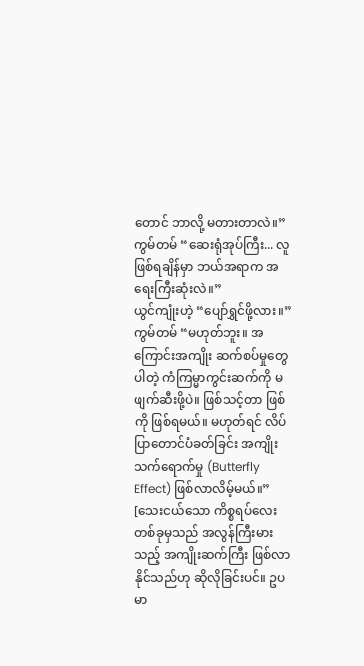တောင် ဘာလို့ မတားတာလဲ။”
ကွမ်တမ် “ဆေးရုံအုပ်ကြီး... လူဖြစ်ရချိန်မှာ ဘယ်အရာက အရေးကြီးဆုံးလဲ။”
ယွင်ကျုံးဟဲ့ “ပျော်ရွှင်ဖို့လား။”
ကွမ်တမ် “မဟုတ်ဘူး။ အကြောင်းအကျိုး ဆက်စပ်မှုတွေပါတဲ့ ကံကြမ္မာကွင်းဆက်ကို မဖျက်ဆီးဖို့ပဲ။ ဖြစ်သင့်တာ ဖြစ်ကို ဖြစ်ရမယ်။ မဟုတ်ရင် လိပ်ပြာတောင်ပံခတ်ခြင်း အကျိုးသက်ရောက်မှု (Butterfly Effect) ဖြစ်လာလိမ့်မယ်။”
[သေးငယ်သော ကိစ္စရပ်လေးတစ်ခုမှသည် အလွန်ကြီးမားသည့် အကျိုးဆက်ကြီး ဖြစ်လာနိုင်သည်ဟု ဆိုလိုခြင်းပင်။ ဥပမာ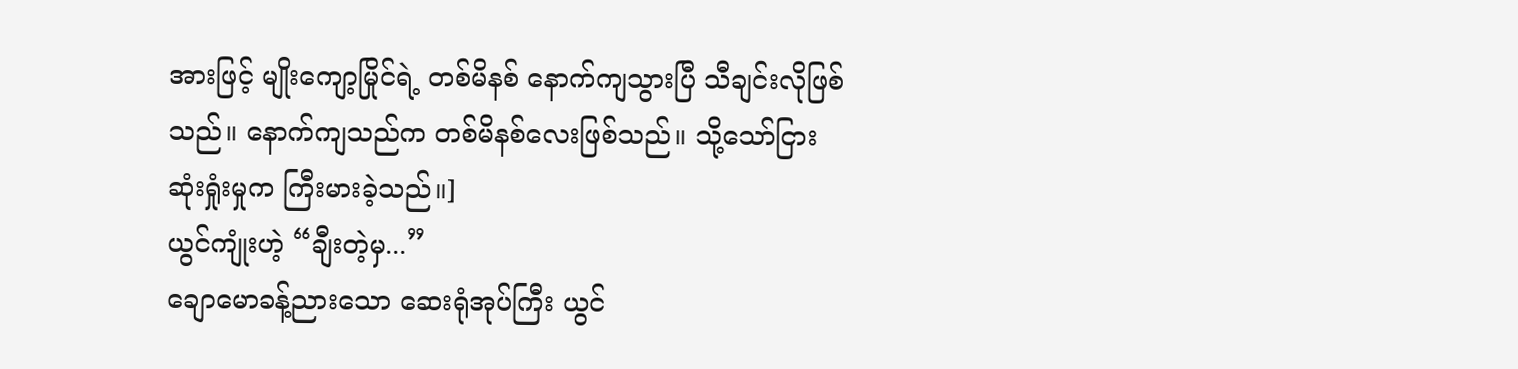အားဖြင့် မျိုးကျော့မြိုင်ရဲ့ တစ်မိနစ် နောက်ကျသွားပြီ သီချင်းလိုဖြစ်သည်။ နောက်ကျသည်က တစ်မိနစ်လေးဖြစ်သည်။ သို့သော်ငြား ဆုံးရှုံးမှုက ကြီးမားခဲ့သည်။]
ယွင်ကျုံးဟဲ့ “ချီးတဲ့မှ...”
ချောမောခန့်ညားသော ဆေးရုံအုပ်ကြီး ယွင်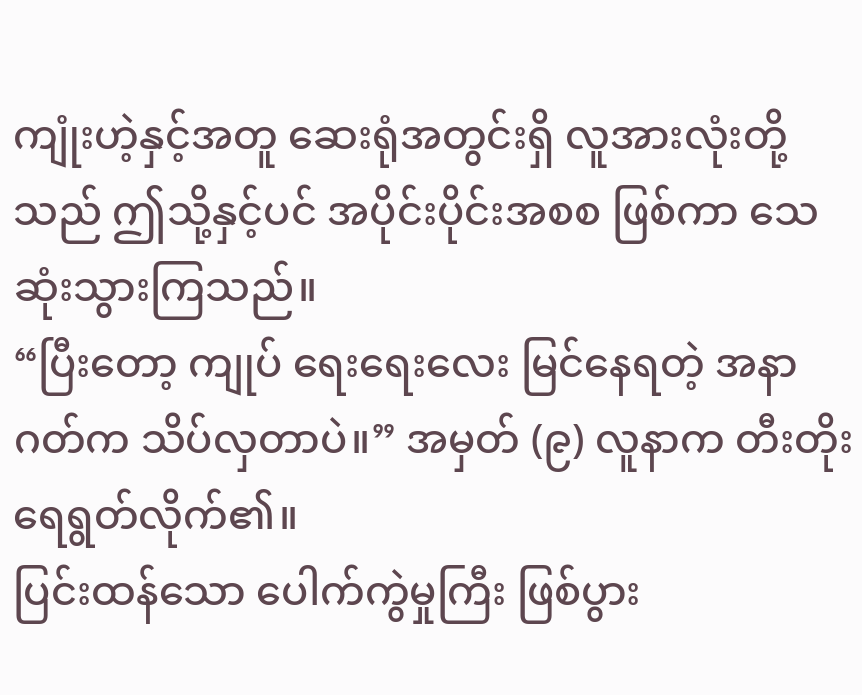ကျုံးဟဲ့နှင့်အတူ ဆေးရုံအတွင်းရှိ လူအားလုံးတို့သည် ဤသို့နှင့်ပင် အပိုင်းပိုင်းအစစ ဖြစ်ကာ သေဆုံးသွားကြသည်။
“ပြီးတော့ ကျုပ် ရေးရေးလေး မြင်နေရတဲ့ အနာဂတ်က သိပ်လှတာပဲ။” အမှတ် (၉) လူနာက တီးတိုးရေရွတ်လိုက်၏။
ပြင်းထန်သော ပေါက်ကွဲမှုကြီး ဖြစ်ပွား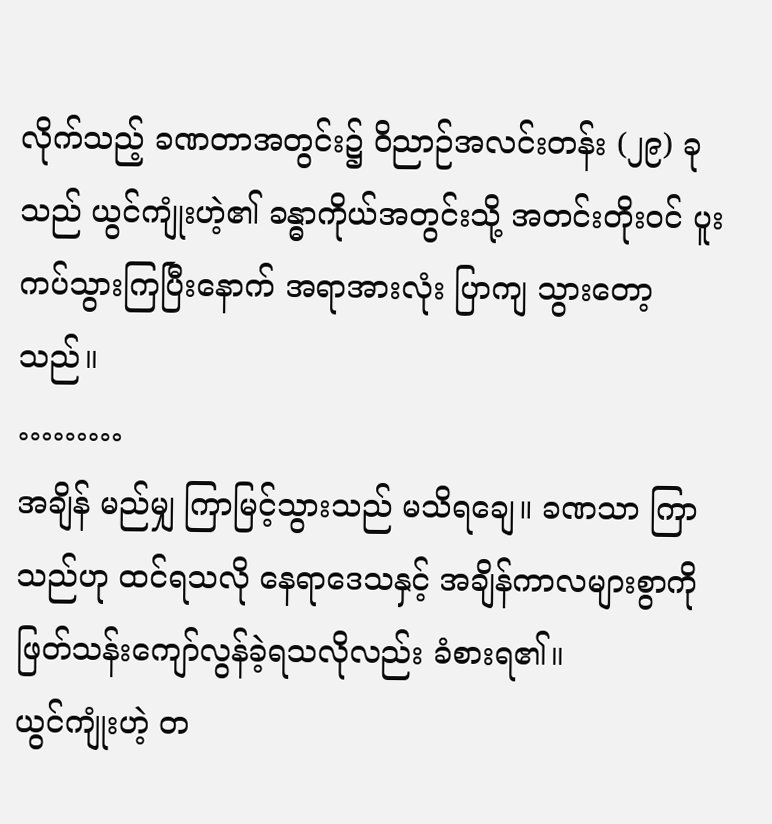လိုက်သည့် ခဏတာအတွင်း၌ ဝိညာဉ်အလင်းတန်း (၂၉) ခုသည် ယွင်ကျုံးဟဲ့၏ ခန္ဓာကိုယ်အတွင်းသို့ အတင်းတိုးဝင် ပူးကပ်သွားကြပြီးနောက် အရာအားလုံး ပြာကျ သွားတော့သည်။
………
အချိန် မည်မျှ ကြာမြင့်သွားသည် မသိရချေ။ ခဏသာ ကြာသည်ဟု ထင်ရသလို နေရာဒေသနှင့် အချိန်ကာလများစွာကို ဖြတ်သန်းကျော်လွန်ခဲ့ရသလိုလည်း ခံစားရ၏။
ယွင်ကျုံးဟဲ့ တ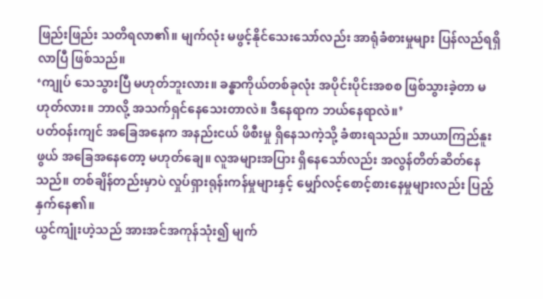ဖြည်းဖြည်း သတိရလာ၏။ မျက်လုံး မဖွင့်နိုင်သေးသော်လည်း အာရုံခံစားမှုများ ပြန်လည်ရရှိလာပြီ ဖြစ်သည်။
‘ကျုပ် သေသွားပြီ မဟုတ်ဘူးလား။ ခန္ဓာကိုယ်တစ်ခုလုံး အပိုင်းပိုင်းအစစ ဖြစ်သွားခဲ့တာ မဟုတ်လား။ ဘာလို့ အသက်ရှင်နေသေးတာလဲ။ ဒီနေရာက ဘယ်နေရာလဲ။’
ပတ်ဝန်းကျင် အခြေအနေက အနည်းငယ် ဖိစီးမှု ရှိနေသကဲ့သို့ ခံစားရသည်။ သာယာကြည်နူးဖွယ် အခြေအနေတော့ မဟုတ်ချေ။ လူအများအပြား ရှိနေသော်လည်း အလွန်တိတ်ဆိတ်နေသည်။ တစ်ချိန်တည်းမှာပဲ လှုပ်ရှားရုန်းကန်မှုများနှင့် မျှော်လင့်စောင့်စားနေမှုများလည်း ပြည့်နှက်နေ၏။
ယွင်ကျုံးဟဲ့သည် အားအင်အကုန်သုံး၍ မျက်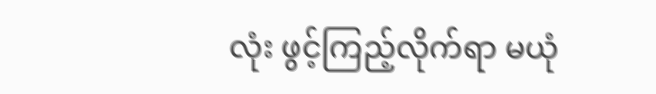လုံး ဖွင့်ကြည့်လိုက်ရာ မယုံ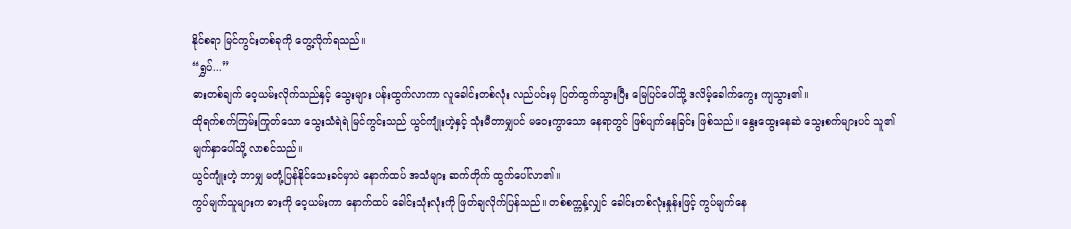နိုင်စရာ မြင်ကွင်းတစ်ခုကို တွေ့လိုက်ရသည်။
“ရွှပ်...”
ဓားတစ်ချက် ဝေ့ယမ်းလိုက်သည်နှင့် သွေးများ ပန်းထွက်လာကာ လူခေါင်းတစ်လုံး လည်ပင်းမှ ပြတ်ထွက်သွားပြီး မြေပြင်ပေါ်သို့ ဒလိမ့်ခေါက်ကွေး ကျသွား၏။
ထိုရက်စက်ကြမ်းကြုတ်သော သွေးသံရဲရဲ မြင်ကွင်းသည် ယွင်ကျုံးဟဲ့နှင့် သုံးမီတာမျှပင် မဝေးကွာသော နေရာတွင် ဖြစ်ပျက်နေခြင်း ဖြစ်သည်။ နွေးထွေးနေဆဲ သွေးစက်များပင် သူ၏မျက်နှာပေါ်သို့ လာစင်သည်။
ယွင်ကျုံးဟဲ့ ဘာမျှ မတုံ့ပြန်နိုင်သေးခင်မှာပဲ နောက်ထပ် အသံများ ဆက်တိုက် ထွက်ပေါ်လာ၏။
ကွပ်မျက်သူများက ဓားကို ဝေ့ယမ်းကာ နောက်ထပ် ခေါင်းသုံးလုံးကို ဖြတ်ချလိုက်ပြန်သည်။ တစ်စက္ကန့်လျှင် ခေါင်းတစ်လုံးနှုန်းဖြင့် ကွပ်မျက်နေ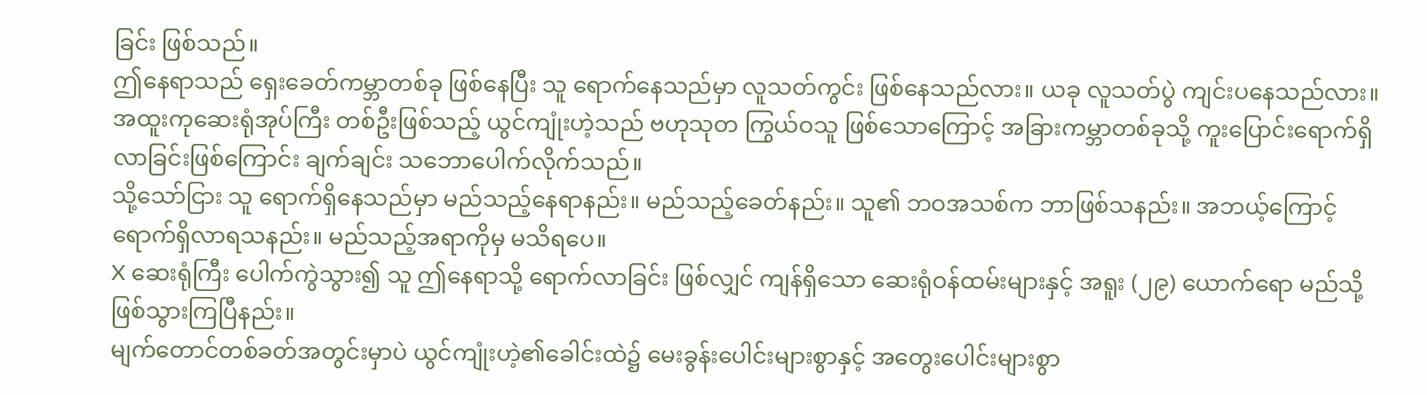ခြင်း ဖြစ်သည်။
ဤနေရာသည် ရှေးခေတ်ကမ္ဘာတစ်ခု ဖြစ်နေပြီး သူ ရောက်နေသည်မှာ လူသတ်ကွင်း ဖြစ်နေသည်လား။ ယခု လူသတ်ပွဲ ကျင်းပနေသည်လား။
အထူးကုဆေးရုံအုပ်ကြီး တစ်ဦးဖြစ်သည့် ယွင်ကျုံးဟဲ့သည် ဗဟုသုတ ကြွယ်ဝသူ ဖြစ်သောကြောင့် အခြားကမ္ဘာတစ်ခုသို့ ကူးပြောင်းရောက်ရှိလာခြင်းဖြစ်ကြောင်း ချက်ချင်း သဘောပေါက်လိုက်သည်။
သို့သော်ငြား သူ ရောက်ရှိနေသည်မှာ မည်သည့်နေရာနည်း။ မည်သည့်ခေတ်နည်း။ သူ၏ ဘဝအသစ်က ဘာဖြစ်သနည်း။ အဘယ့်ကြောင့် ရောက်ရှိလာရသနည်း။ မည်သည့်အရာကိုမှ မသိရပေ။
X ဆေးရုံကြီး ပေါက်ကွဲသွား၍ သူ ဤနေရာသို့ ရောက်လာခြင်း ဖြစ်လျှင် ကျန်ရှိသော ဆေးရုံဝန်ထမ်းများနှင့် အရူး (၂၉) ယောက်ရော မည်သို့ ဖြစ်သွားကြပြီနည်း။
မျက်တောင်တစ်ခတ်အတွင်းမှာပဲ ယွင်ကျုံးဟဲ့၏ခေါင်းထဲ၌ မေးခွန်းပေါင်းများစွာနှင့် အတွေးပေါင်းများစွာ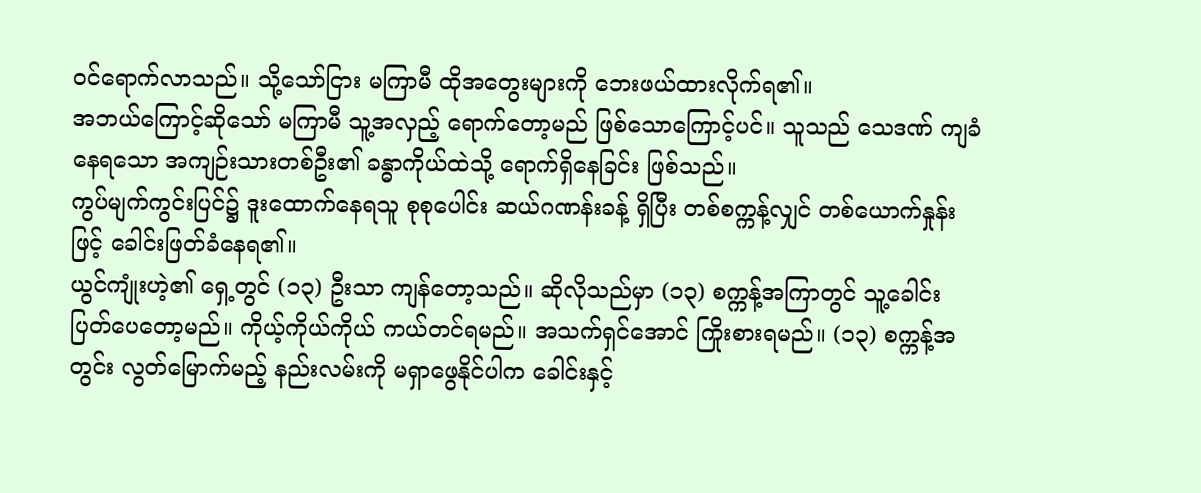ဝင်ရောက်လာသည်။ သို့သော်ငြား မကြာမီ ထိုအတွေးများကို ဘေးဖယ်ထားလိုက်ရ၏။
အဘယ်ကြောင့်ဆိုသော် မကြာမီ သူ့အလှည့် ရောက်တော့မည် ဖြစ်သောကြောင့်ပင်။ သူသည် သေဒဏ် ကျခံနေရသော အကျဉ်းသားတစ်ဦး၏ ခန္ဓာကိုယ်ထဲသို့ ရောက်ရှိနေခြင်း ဖြစ်သည်။
ကွပ်မျက်ကွင်းပြင်၌ ဒူးထောက်နေရသူ စုစုပေါင်း ဆယ်ဂဏန်းခန့် ရှိပြီး တစ်စက္ကန့်လျှင် တစ်ယောက်နှုန်းဖြင့် ခေါင်းဖြတ်ခံနေရ၏။
ယွင်ကျုံးဟဲ့၏ ရှေ့တွင် (၁၃) ဦးသာ ကျန်တော့သည်။ ဆိုလိုသည်မှာ (၁၃) စက္ကန့်အကြာတွင် သူ့ခေါင်း ပြတ်ပေတော့မည်။ ကိုယ့်ကိုယ်ကိုယ် ကယ်တင်ရမည်။ အသက်ရှင်အောင် ကြိုးစားရမည်။ (၁၃) စက္ကန့်အတွင်း လွတ်မြောက်မည့် နည်းလမ်းကို မရှာဖွေနိုင်ပါက ခေါင်းနှင့်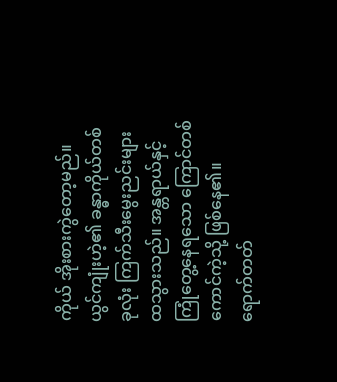ကိုယ် အိုးစားကွဲတော့မည်။
ယွင်ကျုံးဟဲ့၏ ခန္ဓာကိုယ်တစ်ခုလုံး ကြက်သီးမွေးညင်းများ ထသွားသည်။ အန္တရာယ်နှင့် ကြုံတွေ့နေရသော ကြောင်တစ်ကောင်ကဲ့သို့ ဖြစ်နေ၏။
ရောက်တတ်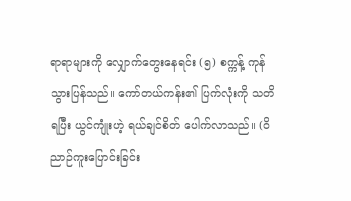ရာရာများကို လျှောက်တွေးနေရင်း (၅) စက္ကန့် ကုန်သွားပြန်သည်။ ကော်တယ်ကန်း၏ ပြက်လုံးကို သတိရပြီး ယွင်ကျုံးဟဲ့ ရယ်ချင်စိတ် ပေါက်လာသည်။ (ဝိညာဉ်ကူးပြောင်းခြင်း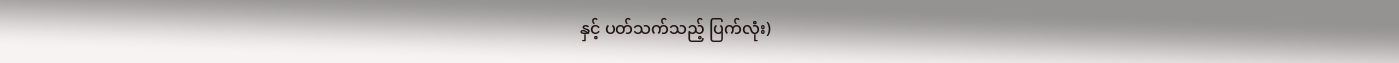နှင့် ပတ်သက်သည့် ပြက်လုံး)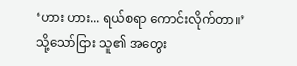‘ဟား ဟား... ရယ်စရာ ကောင်းလိုက်တာ။’
သို့သော်ငြား သူ၏ အတွေး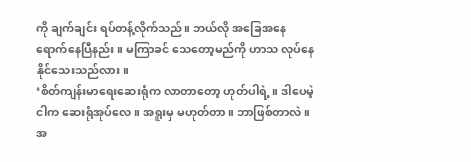ကို ချက်ချင်း ရပ်တန့်လိုက်သည်။ ဘယ်လို အခြေအနေ ရောက်နေပြီနည်း။ မကြာခင် သေတော့မည်ကို ဟာသ လုပ်နေနိုင်သေးသည်လား။
‘စိတ်ကျန်းမာရေးဆေးရုံက လာတာတော့ ဟုတ်ပါရဲ့။ ဒါပေမဲ့ ငါက ဆေးရုံအုပ်လေ။ အရူးမှ မဟုတ်တာ။ ဘာဖြစ်တာလဲ။ အ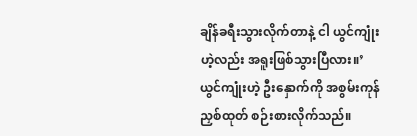ချိန်ခရီးသွားလိုက်တာနဲ့ ငါ ယွင်ကျုံးဟဲ့လည်း အရူးဖြစ်သွားပြီလား။’
ယွင်ကျုံးဟဲ့ ဦးနှောက်ကို အစွမ်းကုန် ညှစ်ထုတ် စဉ်းစားလိုက်သည်။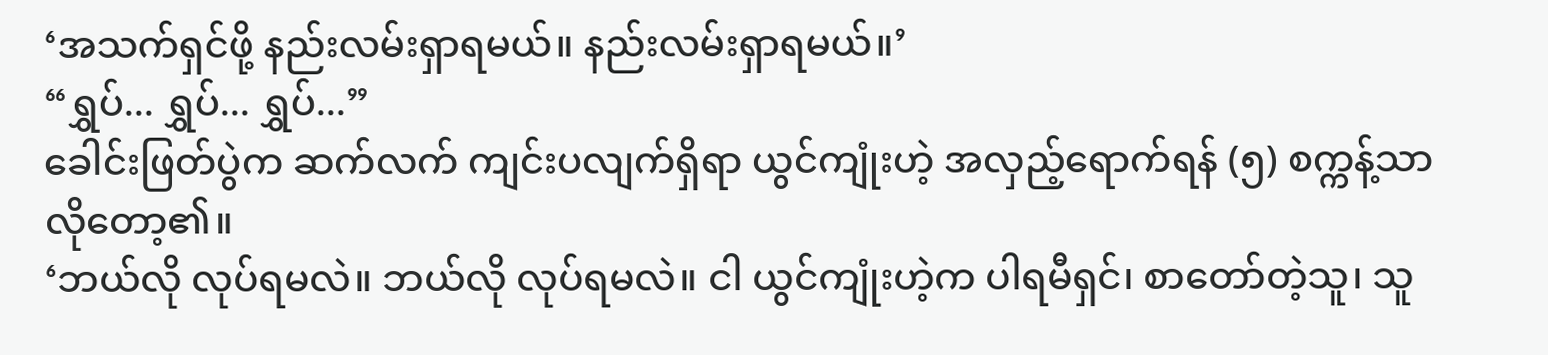‘အသက်ရှင်ဖို့ နည်းလမ်းရှာရမယ်။ နည်းလမ်းရှာရမယ်။’
“ရွှပ်... ရွှပ်... ရွှပ်...”
ခေါင်းဖြတ်ပွဲက ဆက်လက် ကျင်းပလျက်ရှိရာ ယွင်ကျုံးဟဲ့ အလှည့်ရောက်ရန် (၅) စက္ကန့်သာ လိုတော့၏။
‘ဘယ်လို လုပ်ရမလဲ။ ဘယ်လို လုပ်ရမလဲ။ ငါ ယွင်ကျုံးဟဲ့က ပါရမီရှင်၊ စာတော်တဲ့သူ၊ သူ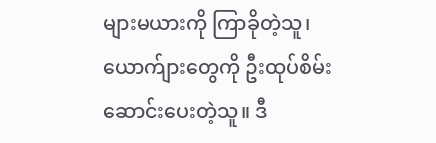များမယားကို ကြာခိုတဲ့သူ၊ ယောက်ျားတွေကို ဦးထုပ်စိမ်းဆောင်းပေးတဲ့သူ။ ဒီ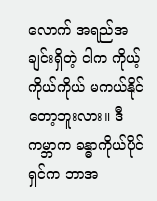လောက် အရည်အချင်းရှိတဲ့ ငါက ကိုယ့်ကိုယ်ကိုယ် မကယ်နိုင်တော့ဘူးလား။ ဒီကမ္ဘာက ခန္ဓာကိုယ်ပိုင်ရှင်က ဘာအ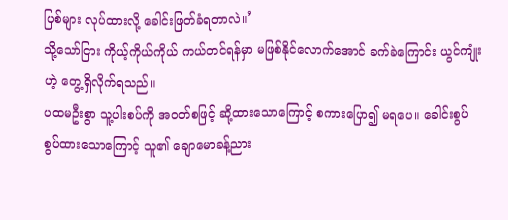ပြစ်များ လုပ်ထားလို့ ခေါင်းဖြတ်ခံရတာလဲ။’
သို့သော်ငြား ကိုယ့်ကိုယ်ကိုယ် ကယ်တင်ရန်မှာ မဖြစ်နိုင်လောက်အောင် ခက်ခဲကြောင်း ယွင်ကျုံးဟဲ့ တွေ့ရှိလိုက်ရသည်။
ပထမဦးစွာ သူ့ပါးစပ်ကို အဝတ်စဖြင့် ဆို့ထားသောကြောင့် စကားပြော၍ မရပေ။ ခေါင်းစွပ် စွပ်ထားသောကြောင့် သူ၏ ချောမောခန့်ညား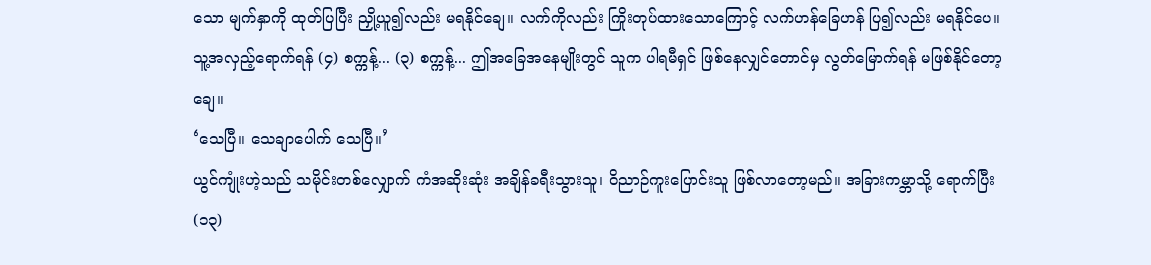သော မျက်နှာကို ထုတ်ပြပြီး ညှို့ယူ၍လည်း မရနိုင်ချေ။ လက်ကိုလည်း ကြိုးတုပ်ထားသောကြောင့် လက်ဟန်ခြေဟန် ပြ၍လည်း မရနိုင်ပေ။
သူ့အလှည့်ရောက်ရန် (၄) စက္ကန့်... (၃) စက္ကန့်... ဤအခြေအနေမျိုးတွင် သူက ပါရမီရှင် ဖြစ်နေလျှင်တောင်မှ လွတ်မြောက်ရန် မဖြစ်နိုင်တော့ချေ။
‘သေပြီ။ သေချာပေါက် သေပြီ။’
ယွင်ကျုံးဟဲ့သည် သမိုင်းတစ်လျှောက် ကံအဆိုးဆုံး အချိန်ခရီးသွားသူ၊ ဝိညာဉ်ကူးပြောင်းသူ ဖြစ်လာတော့မည်။ အခြားကမ္ဘာသို့ ရောက်ပြီး (၁၃)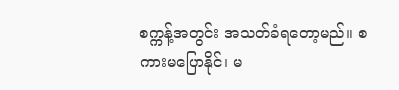စက္ကန့်အတွင်း အသတ်ခံရတော့မည်။ စကားမပြောနိုင်၊ မ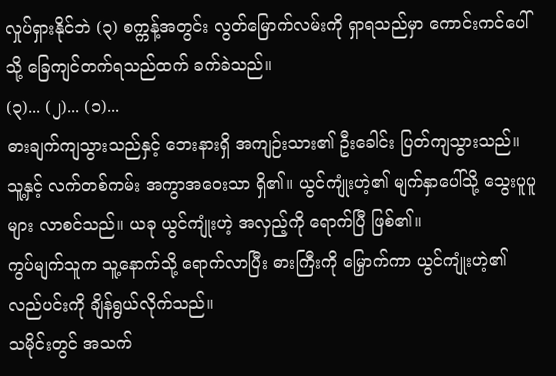လှုပ်ရှားနိုင်ဘဲ (၃) စက္ကန့်အတွင်း လွတ်မြောက်လမ်းကို ရှာရသည်မှာ ကောင်းကင်ပေါ်သို့ ခြေကျင်တက်ရသည်ထက် ခက်ခဲသည်။
(၃)... (၂)... (၁)...
ဓားချက်ကျသွားသည်နှင့် ဘေးနားရှိ အကျဉ်းသား၏ ဦးခေါင်း ပြတ်ကျသွားသည်။ သူ့နှင့် လက်တစ်ကမ်း အကွာအဝေးသာ ရှိ၏။ ယွင်ကျုံးဟဲ့၏ မျက်နှာပေါ်သို့ သွေးပူပူများ လာစင်သည်။ ယခု ယွင်ကျုံးဟဲ့ အလှည့်ကို ရောက်ပြီ ဖြစ်၏။
ကွပ်မျက်သူက သူ့နောက်သို့ ရောက်လာပြီး ဓားကြီးကို မြှောက်ကာ ယွင်ကျုံးဟဲ့၏ လည်ပင်းကို ချိန်ရွယ်လိုက်သည်။
သမိုင်းတွင် အသက်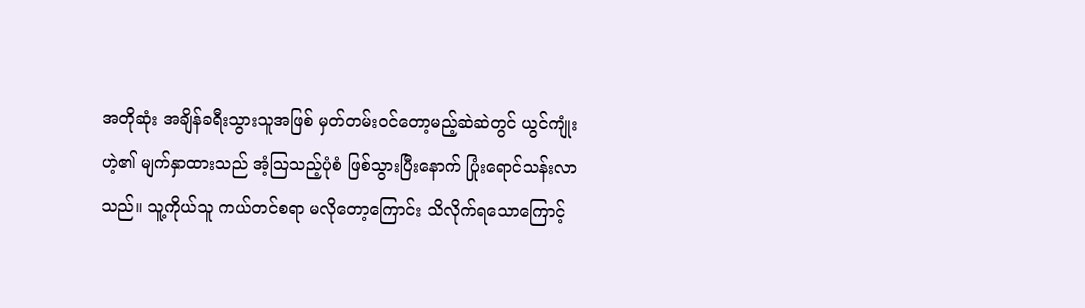အတိုဆုံး အချိန်ခရီးသွားသူအဖြစ် မှတ်တမ်းဝင်တော့မည့်ဆဲဆဲတွင် ယွင်ကျုံးဟဲ့၏ မျက်နှာထားသည် အံ့သြသည့်ပုံစံ ဖြစ်သွားပြီးနောက် ပြုံးရောင်သန်းလာသည်။ သူ့ကိုယ်သူ ကယ်တင်စရာ မလိုတော့ကြောင်း သိလိုက်ရသောကြောင့်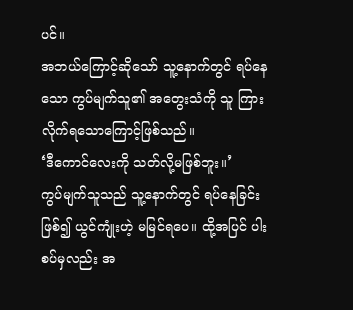ပင်။
အဘယ်ကြောင့်ဆိုသော် သူ့နောက်တွင် ရပ်နေသော ကွပ်မျက်သူ၏ အတွေးသံကို သူ ကြားလိုက်ရသောကြောင့်ဖြစ်သည်။
‘ဒီကောင်လေးကို သတ်လို့မဖြစ်ဘူး။’
ကွပ်မျက်သူသည် သူ့နောက်တွင် ရပ်နေခြင်း ဖြစ်၍ ယွင်ကျုံးဟဲ့ မမြင်ရပေ။ ထို့အပြင် ပါးစပ်မှလည်း အ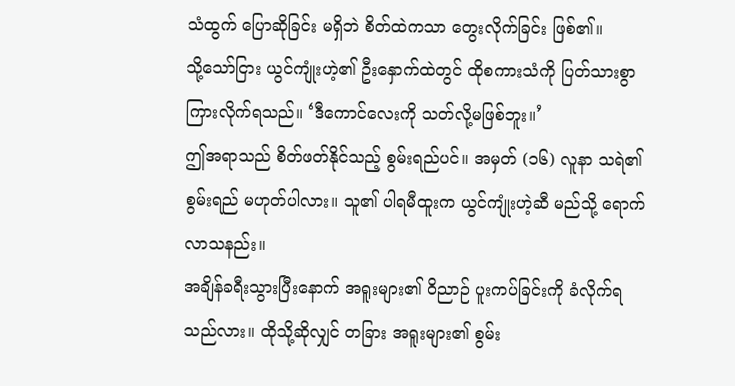သံထွက် ပြောဆိုခြင်း မရှိဘဲ စိတ်ထဲကသာ တွေးလိုက်ခြင်း ဖြစ်၏။
သို့သော်ငြား ယွင်ကျုံးဟဲ့၏ ဦးနှောက်ထဲတွင် ထိုစကားသံကို ပြတ်သားစွာ ကြားလိုက်ရသည်။ ‘ဒီကောင်လေးကို သတ်လို့မဖြစ်ဘူး။’
ဤအရာသည် စိတ်ဖတ်နိုင်သည့် စွမ်းရည်ပင်။ အမှတ် (၁၆) လူနာ သရဲ၏ စွမ်းရည် မဟုတ်ပါလား။ သူ၏ ပါရမီထူးက ယွင်ကျုံးဟဲ့ဆီ မည်သို့ ရောက်လာသနည်း။
အချိန်ခရီးသွားပြီးနောက် အရူးများ၏ ဝိညာဉ် ပူးကပ်ခြင်းကို ခံလိုက်ရသည်လား။ ထိုသို့ဆိုလျှင် တခြား အရူးများ၏ စွမ်း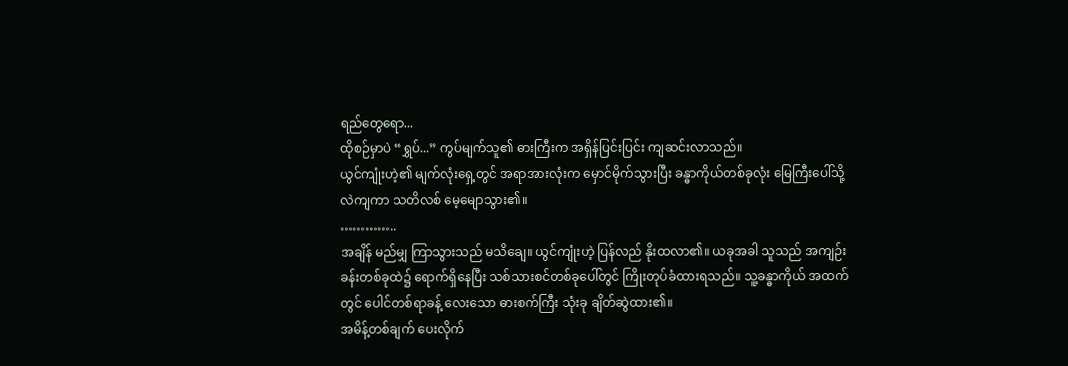ရည်တွေရော...
ထိုစဉ်မှာပဲ “ရွှပ်...” ကွပ်မျက်သူ၏ ဓားကြီးက အရှိန်ပြင်းပြင်း ကျဆင်းလာသည်။
ယွင်ကျုံးဟဲ့၏ မျက်လုံးရှေ့တွင် အရာအားလုံးက မှောင်မိုက်သွားပြီး ခန္ဓာကိုယ်တစ်ခုလုံး မြေကြီးပေါ်သို့ လဲကျကာ သတိလစ် မေ့မျောသွား၏။
…………..
အချိန် မည်မျှ ကြာသွားသည် မသိချေ။ ယွင်ကျုံးဟဲ့ ပြန်လည် နိုးထလာ၏။ ယခုအခါ သူသည် အကျဉ်းခန်းတစ်ခုထဲ၌ ရောက်ရှိနေပြီး သစ်သားစင်တစ်ခုပေါ်တွင် ကြိုးတုပ်ခံထားရသည်။ သူ့ခန္ဓာကိုယ် အထက်တွင် ပေါင်တစ်ရာခန့် လေးသော ဓားစက်ကြီး သုံးခု ချိတ်ဆွဲထား၏။
အမိန့်တစ်ချက် ပေးလိုက်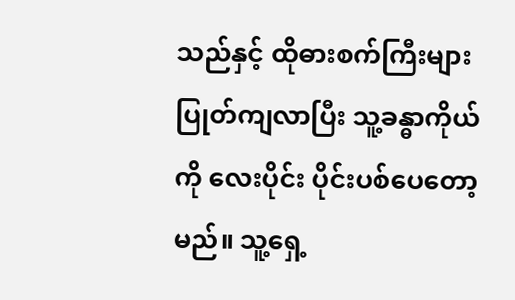သည်နှင့် ထိုဓားစက်ကြီးများ ပြုတ်ကျလာပြီး သူ့ခန္ဓာကိုယ်ကို လေးပိုင်း ပိုင်းပစ်ပေတော့မည်။ သူ့ရှေ့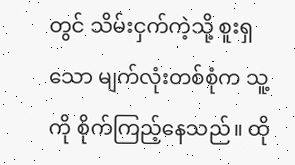တွင် သိမ်းငှက်ကဲ့သို့ စူးရှသော မျက်လုံးတစ်စုံက သူ့ကို စိုက်ကြည့်နေသည်။ ထို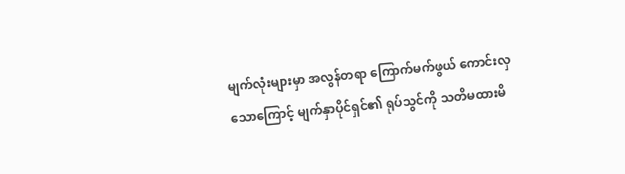မျက်လုံးများမှာ အလွန်တရာ ကြောက်မက်ဖွယ် ကောင်းလှသောကြောင့် မျက်နှာပိုင်ရှင်၏ ရုပ်သွင်ကို သတိမထားမိ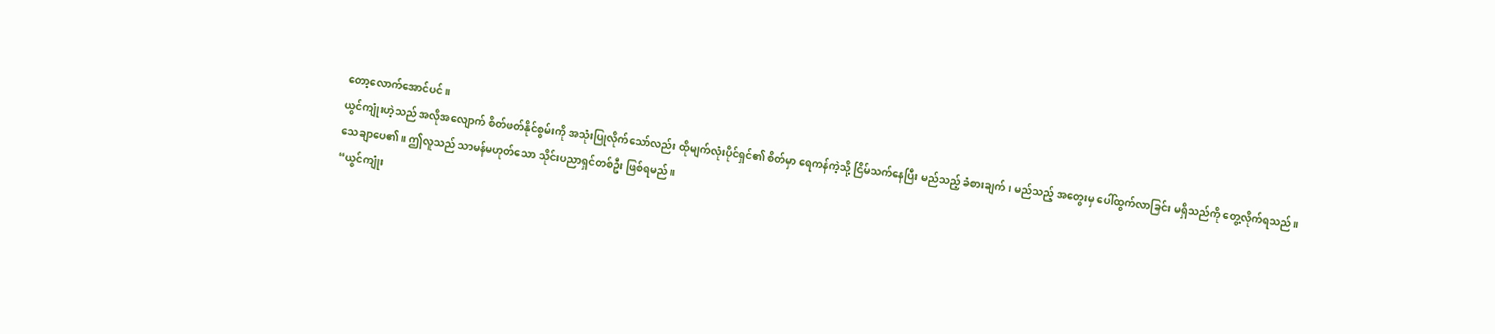တော့လောက်အောင်ပင်။
ယွင်ကျုံးဟဲ့သည် အလိုအလျောက် စိတ်ဖတ်နိုင်စွမ်းကို အသုံးပြုလိုက်သော်လည်း ထိုမျက်လုံးပိုင်ရှင်၏ စိတ်မှာ ရေကန်ကဲ့သို့ ငြိမ်သက်နေပြီး မည်သည့် ခံစားချက်၊ မည်သည့် အတွေးမှ ပေါ်ထွက်လာခြင်း မရှိသည်ကို တွေ့လိုက်ရသည်။
သေချာပေ၏။ ဤလူသည် သာမန်မဟုတ်သော သိုင်းပညာရှင်တစ်ဦး ဖြစ်ရမည်။
“ယွင်ကျုံး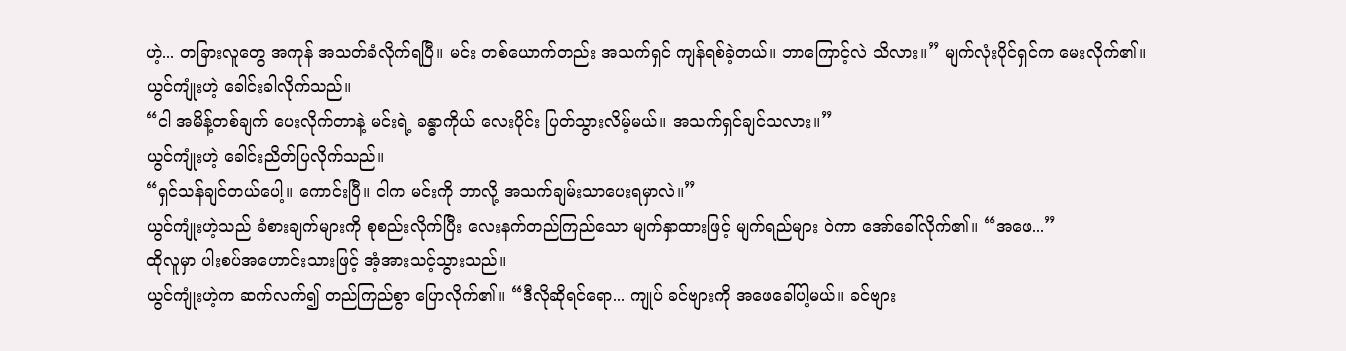ဟဲ့... တခြားလူတွေ အကုန် အသတ်ခံလိုက်ရပြီ။ မင်း တစ်ယောက်တည်း အသက်ရှင် ကျန်ရစ်ခဲ့တယ်။ ဘာကြောင့်လဲ သိလား။” မျက်လုံးပိုင်ရှင်က မေးလိုက်၏။
ယွင်ကျုံးဟဲ့ ခေါင်းခါလိုက်သည်။
“ငါ အမိန့်တစ်ချက် ပေးလိုက်တာနဲ့ မင်းရဲ့ ခန္ဓာကိုယ် လေးပိုင်း ပြတ်သွားလိမ့်မယ်။ အသက်ရှင်ချင်သလား။”
ယွင်ကျုံးဟဲ့ ခေါင်းညိတ်ပြလိုက်သည်။
“ရှင်သန်ချင်တယ်ပေါ့။ ကောင်းပြီ။ ငါက မင်းကို ဘာလို့ အသက်ချမ်းသာပေးရမှာလဲ။”
ယွင်ကျုံးဟဲ့သည် ခံစားချက်များကို စုစည်းလိုက်ပြီး လေးနက်တည်ကြည်သော မျက်နှာထားဖြင့် မျက်ရည်များ ဝဲကာ အော်ခေါ်လိုက်၏။ “အဖေ...”
ထိုလူမှာ ပါးစပ်အဟောင်းသားဖြင့် အံ့အားသင့်သွားသည်။
ယွင်ကျုံးဟဲ့က ဆက်လက်၍ တည်ကြည်စွာ ပြောလိုက်၏။ “ဒီလိုဆိုရင်ရော... ကျုပ် ခင်ဗျားကို အဖေခေါ်ပါ့မယ်။ ခင်ဗျား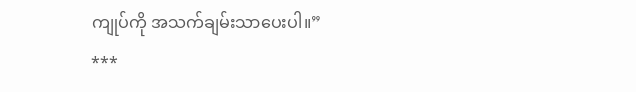ကျုပ်ကို အသက်ချမ်းသာပေးပါ။”
***